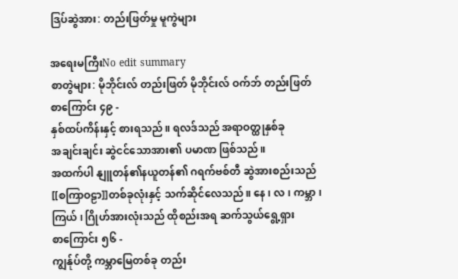ဒြပ်ဆွဲအား: တည်းဖြတ်မှု မူကွဲများ

အရေးမကြီးNo edit summary
စာတွဲများ: မိုဘိုင်းလ် တည်းဖြတ် မိုဘိုင်းလ် ဝက်ဘ် တည်းဖြတ်
စာကြောင်း ၄၉ -
နှစ်ထပ်ကိန်းနှင့် စားရသည်။ ရလဒ်သည် အရာဝတ္ထုနှစ်ခု
အချင်းချင်း ဆွဲငင်သောအား၏ ပမာဏ ဖြစ်သည်။
အထက်ပါ နျူတန်၏နယူတန်၏ ဂရက်ဗစ်တီ ဆွဲအားစည်းသည်
[[စကြာဝဠာ]]တစ်ခုလုံးနှင့် သက်ဆိုင်လေသည်။ နေ၊ လ၊ ကမ္ဘာ၊
ကြယ်၊ ဂြိုဟ်အားလုံးသည် ထိုစည်းအရ ဆက်သွယ်ရွေ့ရှား
စာကြောင်း ၅၆ -
ကျွန်ုပ်တို့ ကမ္ဘာမြေတစ်ခု တည်း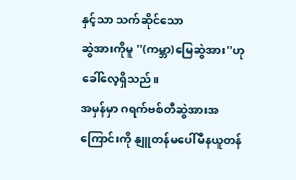နှင့်သာ သက်ဆိုင်သော
ဆွဲအားကိုမူ ''(ကမ္ဘာ)မြေဆွဲအား''ဟု ခေါ်လေ့ရှိသည်။
အမှန်မှာ ဂရက်ဗစ်တီဆွဲအားအကြောင်းကို နျူတန်မပေါ်မီနယူတန်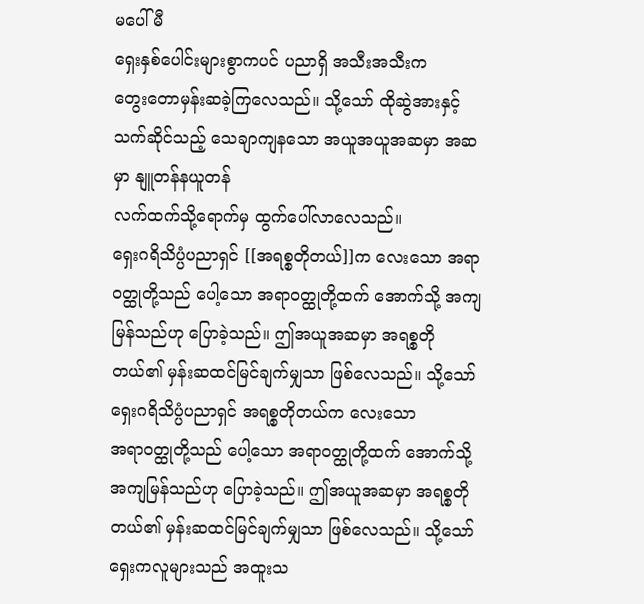မပေါ်မီ
ရှေးနှစ်ပေါင်းများစွာကပင် ပညာရှိ အသီးအသီးက
တွေးတောမှန်းဆခဲ့ကြလေသည်။ သို့သော် ထိုဆွဲအားနှင့်
သက်ဆိုင်သည့် သေချာကျနသော အယူအယူအဆမှာ အဆမှာ နျူတန်နယူတန်
လက်ထက်သို့ရောက်မှ ထွက်ပေါ်လာလေသည်။
ရှေးဂရိသိပ္ပံပညာရှင် [[အရစ္စတိုတယ်]]က လေးသော အရာဝတ္ထုတို့သည် ပေါ့သော အရာဝတ္ထုတို့ထက် အောက်သို့ အကျမြန်သည်ဟု ပြောခဲ့သည်။ ဤအယူအဆမှာ အရစ္စတိုတယ်၏ မှန်းဆထင်မြင်ချက်မျှသာ ဖြစ်လေသည်။ သို့သော်
ရှေးဂရိသိပ္ပံပညာရှင် အရစ္စတိုတယ်က လေးသော
အရာဝတ္ထုတို့သည် ပေါ့သော အရာဝတ္ထုတို့ထက် အောက်သို့
အကျမြန်သည်ဟု ပြောခဲ့သည်။ ဤအယူအဆမှာ အရစ္စတိုတယ်၏ မှန်းဆထင်မြင်ချက်မျှသာ ဖြစ်လေသည်။ သို့သော်
ရှေးကလူများသည် အထူးသ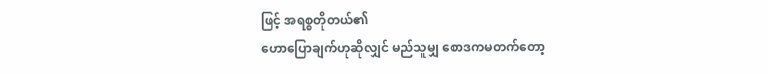ဖြင့် အရစ္စတိုတယ်၏
ဟောပြောချက်ဟုဆိုလျှင် မည်သူမျှ စောဒကမတက်တော့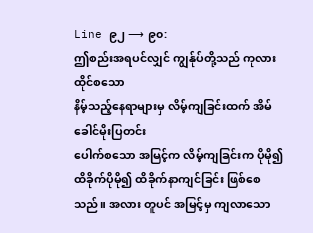Line ၉၂ ⟶ ၉၀:
ဤစည်းအရပင်လျှင် ကျွန်ုပ်တို့သည် ကုလားထိုင်စသော
နိမ့်သည့်နေရာများမှ လိမ့်ကျခြင်းထက် အိမ်ခေါင်မိုးပြတင်း
ပေါက်စသော အမြင့်က လိမ့်ကျခြင်းက ပိုမို၍ထိခိုက်ပိုမို၍ ထိခိုက်နာကျင်ခြင်း ဖြစ်စေသည်။ အလား တူပင် အမြင့်မှ ကျလာသော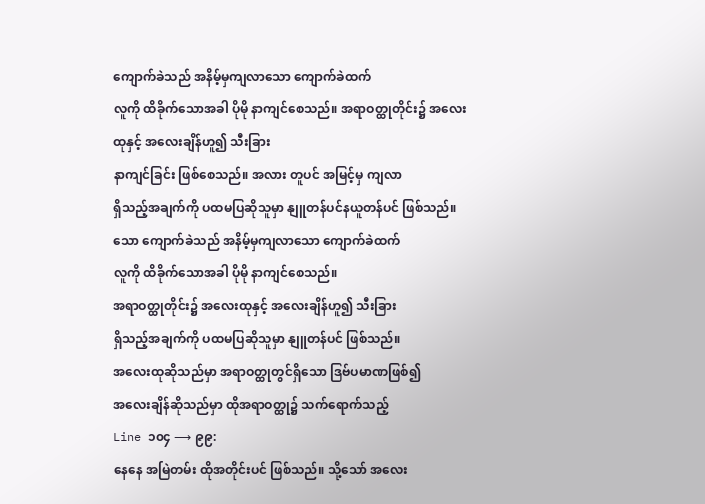ကျောက်ခဲသည် အနိမ့်မှကျလာသော ကျောက်ခဲထက်
လူကို ထိခိုက်သောအခါ ပိုမို နာကျင်စေသည်။ အရာဝတ္ထုတိုင်း၌ အလေးထုနှင့် အလေးချိန်ဟူ၍ သီးခြား
နာကျင်ခြင်း ဖြစ်စေသည်။ အလား တူပင် အမြင့်မှ ကျလာ
ရှိသည့်အချက်ကို ပထမပြဆိုသူမှာ နျူတန်ပင်နယူတန်ပင် ဖြစ်သည်။
သော ကျောက်ခဲသည် အနိမ့်မှကျလာသော ကျောက်ခဲထက်
လူကို ထိခိုက်သောအခါ ပိုမို နာကျင်စေသည်။
အရာဝတ္ထုတိုင်း၌ အလေးထုနှင့် အလေးချိန်ဟူ၍ သီးခြား
ရှိသည့်အချက်ကို ပထမပြဆိုသူမှာ နျူတန်ပင် ဖြစ်သည်။
အလေးထုဆိုသည်မှာ အရာဝတ္ထုတွင်ရှိသော ဒြဗ်ပမာဏဖြစ်၍
အလေးချိန်ဆိုသည်မှာ ထိုအရာဝတ္ထု၌ သက်ရောက်သည့်
Line ၁၀၄ ⟶ ၉၉:
နေနေ အမြဲတမ်း ထိုအတိုင်းပင် ဖြစ်သည်။ သို့သော် အလေး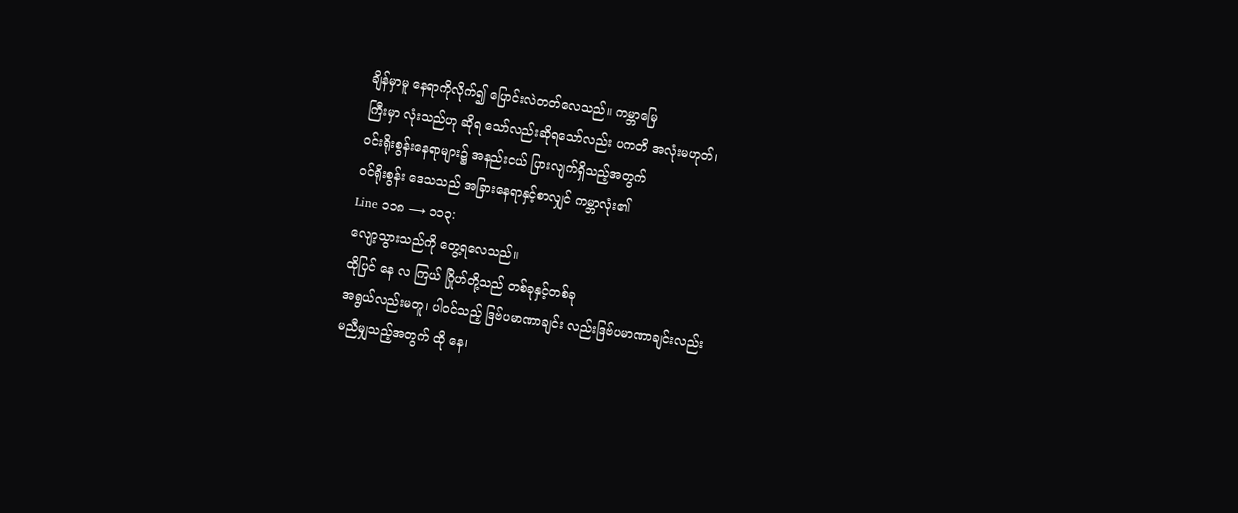ချိန်မှာမူ နေရာကိုလိုက်၍ ပြောင်းလဲတတ်လေသည်။ ကမ္ဘာမြေ
ကြီးမှာ လုံးသည်ဟု ဆိုရ သော်လည်းဆိုရသော်လည်း ပကတိ အလုံးမဟုတ်၊
ဝင်းရိုးစွန်းနေရာများ၌ အနည်းငယ် ပြားလျက်ရှိသည့်အတွက်
ဝင်ရိုးစွန်း ဒေသသည် အခြားနေရာနှင့်စာလျှင် ကမ္ဘာလုံး၏
Line ၁၁၈ ⟶ ၁၁၃:
လျော့သွားသည်ကို တွေ့ရလေသည်။
ထိုပြင် နေ လ ကြယ် ဂြိုဟ်တို့သည် တစ်ခုနှင့်တစ်ခု
အရွယ်လည်းမတူ၊ ပါဝင်သည့် ဒြဗ်ပမာဏာချင်း လည်းဒြဗ်ပမာဏာချင်းလည်း
မညီမျှသည့်အတွက် ထို နေ၊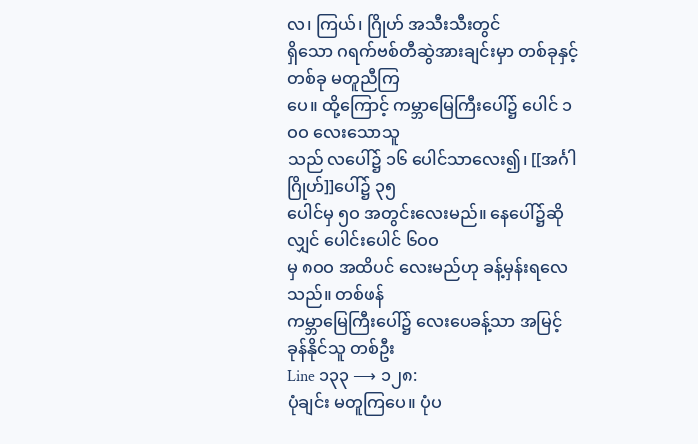လ၊ ကြယ်၊ ဂြိုဟ် အသီးသီးတွင်
ရှိသော ဂရက်ဗစ်တီဆွဲအားချင်းမှာ တစ်ခုနှင့်တစ်ခု မတူညီကြ
ပေ။ ထို့ကြောင့် ကမ္ဘာမြေကြီးပေါ်၌ ပေါင် ၁ဝဝ လေးသောသူ
သည် လပေါ်၌ ၁၆ ပေါင်သာလေး၍၊ [[အင်္ဂါဂြိုဟ်]]ပေါ်၌ ၃၅
ပေါင်မှ ၅ဝ အတွင်းလေးမည်။ နေပေါ်၌ဆိုလျှင် ပေါင်းပေါင် ၆ဝဝ
မှ ၈ဝဝ အထိပင် လေးမည်ဟု ခန့်မှန်းရလေသည်။ တစ်ဖန်
ကမ္ဘာမြေကြီးပေါ်၌ လေးပေခန့်သာ အမြင့် ခုန်နိုင်သူ တစ်ဦး
Line ၁၃၃ ⟶ ၁၂၈:
ပုံချင်း မတူကြပေ။ ပုံပ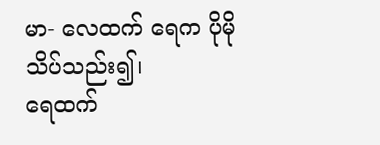မာ- လေထက် ရေက ပိုမိုသိပ်သည်း၍၊
ရေထက်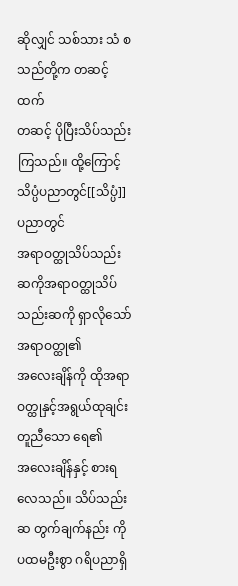ဆိုလျှင် သစ်သား သံ စသည်တို့က တဆင့်ထက်
တဆင့် ပိုပြီးသိပ်သည်းကြသည်။ ထို့ကြောင့် သိပ္ပံပညာတွင်[[သိပ္ပံ]]ပညာတွင်
အရာဝတ္ထုသိပ်သည်း ဆကိုအရာဝတ္ထုသိပ်သည်းဆကို ရှာလိုသော် အရာဝတ္ထု၏
အလေးချိန်ကို ထိုအရာဝတ္ထုနှင့်အရွယ်ထုချင်းတူညီသော ရေ၏
အလေးချိန်နှင့် စားရလေသည်။ သိပ်သည်းဆ တွက်ချက်နည်း ကို ပထမဦးစွာ ဂရိပညာရှိ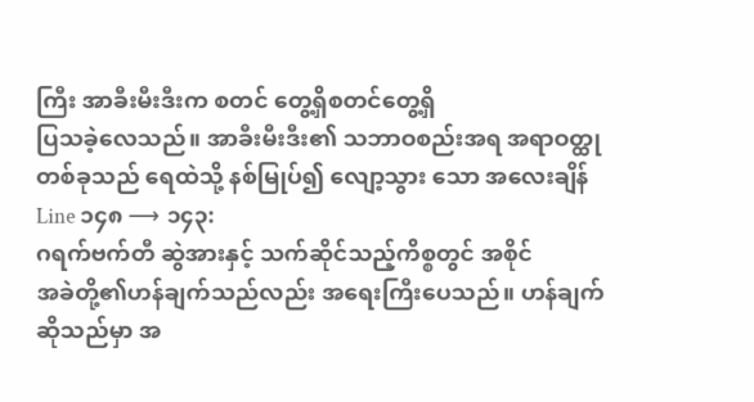ကြီး အာခီးမီးဒီးက စတင် တွေ့ရှိစတင်တွေ့ရှိ
ပြသခဲ့လေသည်။ အာခီးမီးဒီး၏ သဘာဝစည်းအရ အရာဝတ္ထု
တစ်ခုသည် ရေထဲသို့ နစ်မြုပ်၍ လျော့သွား သော အလေးချိန်
Line ၁၄၈ ⟶ ၁၄၃:
ဂရက်ဗက်တီ ဆွဲအားနှင့် သက်ဆိုင်သည့်ကိစ္စတွင် အစိုင်
အခဲတို့၏ဟန်ချက်သည်လည်း အရေးကြီးပေသည်။ ဟန်ချက်
ဆိုသည်မှာ အ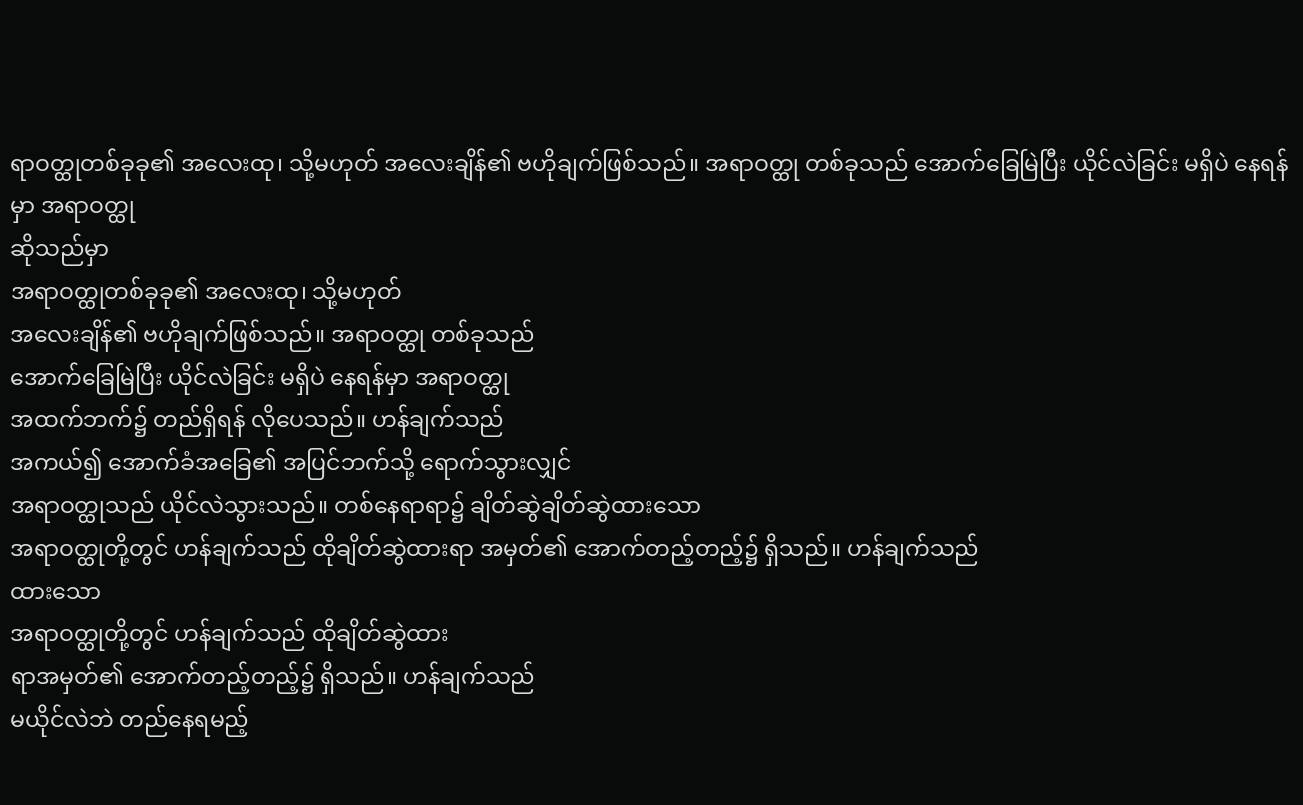ရာဝတ္ထုတစ်ခုခု၏ အလေးထု၊ သို့မဟုတ် အလေးချိန်၏ ဗဟိုချက်ဖြစ်သည်။ အရာဝတ္ထု တစ်ခုသည် အောက်ခြေမြဲပြီး ယိုင်လဲခြင်း မရှိပဲ နေရန်မှာ အရာဝတ္ထု
ဆိုသည်မှာ
အရာဝတ္ထုတစ်ခုခု၏ အလေးထု၊ သို့မဟုတ်
အလေးချိန်၏ ဗဟိုချက်ဖြစ်သည်။ အရာဝတ္ထု တစ်ခုသည်
အောက်ခြေမြဲပြီး ယိုင်လဲခြင်း မရှိပဲ နေရန်မှာ အရာဝတ္ထု
အထက်ဘက်၌ တည်ရှိရန် လိုပေသည်။ ဟန်ချက်သည်
အကယ်၍ အောက်ခံအခြေ၏ အပြင်ဘက်သို့ ရောက်သွားလျှင်
အရာဝတ္ထုသည် ယိုင်လဲသွားသည်။ တစ်နေရာရာ၌ ချိတ်ဆွဲချိတ်ဆွဲထားသော
အရာဝတ္ထုတို့တွင် ဟန်ချက်သည် ထိုချိတ်ဆွဲထားရာ အမှတ်၏ အောက်တည့်တည့်၌ ရှိသည်။ ဟန်ချက်သည်
ထားသော
အရာဝတ္ထုတို့တွင် ဟန်ချက်သည် ထိုချိတ်ဆွဲထား
ရာအမှတ်၏ အောက်တည့်တည့်၌ ရှိသည်။ ဟန်ချက်သည်
မယိုင်လဲဘဲ တည်နေရမည့်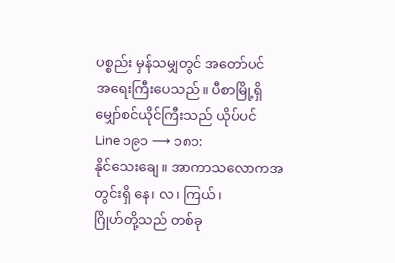ပစ္စည်း မှန်သမျှတွင် အတော်ပင်
အရေးကြီးပေသည်။ ပီစာမြို့ရှိ မျှော်စင်ယိုင်ကြီးသည် ယိုပ်ပင်
Line ၁၉၁ ⟶ ၁၈၁:
နိုင်သေးချေ။ အာကာသလောကအတွင်းရှိ နေ၊ လ၊ ကြယ်၊
ဂြိုဟ်တို့သည် တစ်ခု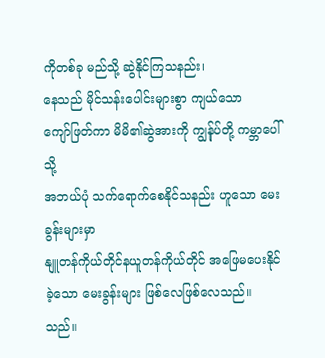ကိုတစ်ခု မည်သို့ ဆွဲနိုင်ကြသနည်း၊
နေသည် မိုင်သန်းပေါင်းများစွာ ကျယ်သော
ကျော်ဖြတ်ကာ မိမိ၏ဆွဲအားကို ကျွန်ုပ်တို့ ကမ္ဘာပေါ်သို့
အဘယ်ပုံ သက်ရောက်စေနိုင်သနည်း ဟူသော မေးခွန်းများမှာ
နျူတန်ကိုယ်တိုင်နယူတန်ကိုယ်တိုင် အဖြေမပေးနိုင်ခဲ့သော မေးခွန်းများ ဖြစ်လေဖြစ်လေသည်။
သည်။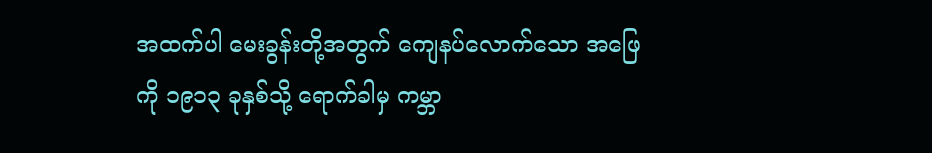အထက်ပါ မေးခွန်းတို့အတွက် ကျေနပ်လောက်သော အဖြေ
ကို ၁၉၁၃ ခုနှစ်သို့ ရောက်ခါမှ ကမ္ဘာ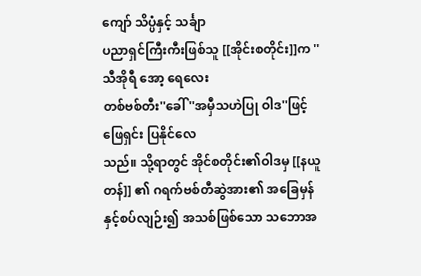ကျော် သိပ္ပံနှင့် သင်္ချာ
ပညာရှင်ကြီးကီးဖြစ်သူ [[အိုင်းစတိုင်း]]က ''သီအိုရီ အော့ ရေလေး
တစ်ဗစ်တီး''ခေါ် ''အမှီသဟဲပြု ဝါဒ''ဖြင့်ဖြေရှင်း ပြနိုင်လေ
သည်။ သို့ရာတွင် အိုင်စတိုင်း၏ဝါဒမှ [[နယူတန်]] ၏ ဂရက်ဗစ်တီဆွဲအား၏ အခြေမှန်နှင့်စပ်လျဉ်း၍ အသစ်ဖြစ်သော သဘောအ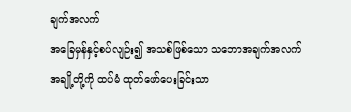ချက်အလက်
အခြေမှန်နှင့်စပ်လျဉ်း၍ အသစ်ဖြစ်သော သဘောအချက်အလက်
အချို့တို့ကို ထပ်မံ ထုတ်ဖော်ပေးခြင်းသာ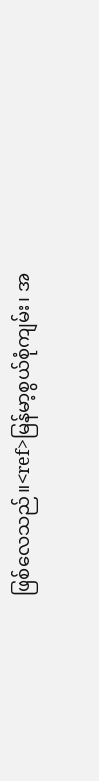ဖြစ်လေသည်။<ref>မြန်မာ့စွယ်စုံကျမ်း၊ အ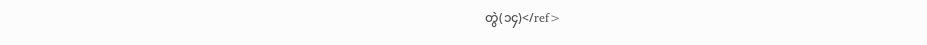တွဲ(၁၄)</ref>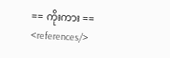== ကိုးကား ==
<references/>